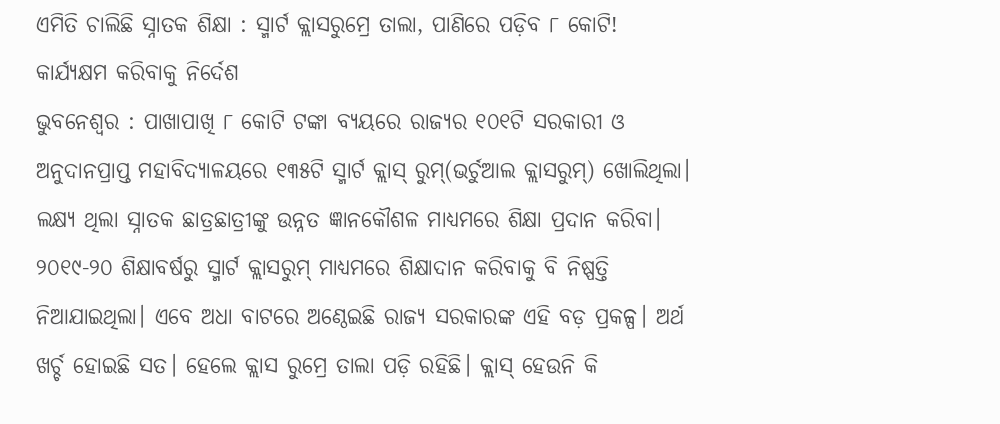ଏମିତି ଚାଲିଛି ସ୍ନାତକ ଶିକ୍ଷା : ସ୍ମାର୍ଟ କ୍ଲାସରୁମ୍ରେ ତାଲା, ପାଣିରେ ପଡ଼ିବ ୮ କୋଟି!
କାର୍ଯ୍ୟକ୍ଷମ କରିବାକୁ ନିର୍ଦେଶ
ଭୁବନେଶ୍ବର : ପାଖାପାଖି ୮ କୋଟି ଟଙ୍କା ବ୍ୟୟରେ ରାଜ୍ୟର ୧୦୧ଟି ସରକାରୀ ଓ ଅନୁଦାନପ୍ରାପ୍ତ ମହାବିଦ୍ୟାଳୟରେ ୧୩୫ଟି ସ୍ମାର୍ଟ କ୍ଲାସ୍ ରୁମ୍(ଭର୍ଚୁଆଲ କ୍ଲାସରୁମ୍) ଖୋଲିଥିଲା। ଲକ୍ଷ୍ୟ ଥିଲା ସ୍ନାତକ ଛାତ୍ରଛାତ୍ରୀଙ୍କୁ ଉନ୍ନତ ଜ୍ଞାନକୌଶଳ ମାଧ୍ୟମରେ ଶିକ୍ଷା ପ୍ରଦାନ କରିବା। ୨୦୧୯-୨୦ ଶିକ୍ଷାବର୍ଷରୁ ସ୍ମାର୍ଟ କ୍ଲାସରୁମ୍ ମାଧ୍ୟମରେ ଶିକ୍ଷାଦାନ କରିବାକୁ ବି ନିଷ୍ପତ୍ତି ନିଆଯାଇଥିଲା। ଏବେ ଅଧା ବାଟରେ ଅଣ୍ଠେଇଛି ରାଜ୍ୟ ସରକାରଙ୍କ ଏହି ବଡ଼ ପ୍ରକଳ୍ପ। ଅର୍ଥ ଖର୍ଚ୍ଚ ହୋଇଛି ସତ। ହେଲେ କ୍ଲାସ ରୁମ୍ରେ ତାଲା ପଡ଼ି ରହିଛି। କ୍ଲାସ୍ ହେଉନି କି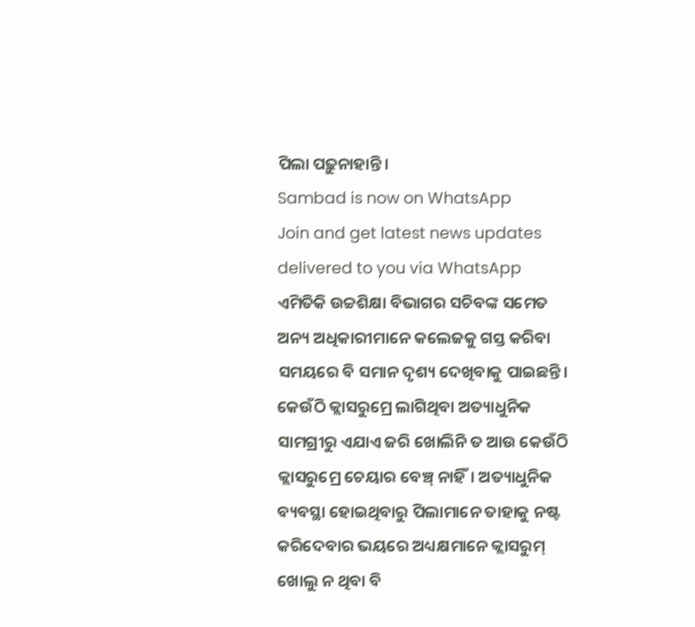ପିଲା ପଢ଼ୁନାହାନ୍ତି।
Sambad is now on WhatsApp
Join and get latest news updates delivered to you via WhatsApp
ଏମିତିକି ଉଚ୍ଚଶିକ୍ଷା ବିଭାଗର ସଚିବଙ୍କ ସମେତ ଅନ୍ୟ ଅଧିକାରୀମାନେ କଲେଜକୁ ଗସ୍ତ କରିବା ସମୟରେ ବି ସମାନ ଦୃଶ୍ୟ ଦେଖିବାକୁ ପାଇଛନ୍ତି। କେଉଁଠି କ୍ଲାସରୁମ୍ରେ ଲାଗିଥିବା ଅତ୍ୟାଧୁନିକ ସାମଗ୍ରୀରୁ ଏଯାଏ ଜରି ଖୋଲିନି ତ ଆଉ କେଉଁଠି କ୍ଲାସରୁମ୍ରେ ଚେୟାର ବେଞ୍ଚ୍ ନାହିଁ। ଅତ୍ୟାଧୁନିକ ବ୍ୟବସ୍ଥା ହୋଇଥିବାରୁ ପିଲାମାନେ ତାହାକୁ ନଷ୍ଟ କରିଦେବାର ଭୟରେ ଅଧ୍ୟକ୍ଷମାନେ କ୍ଲାସରୁମ୍ ଖୋଲୁ ନ ଥିବା ବି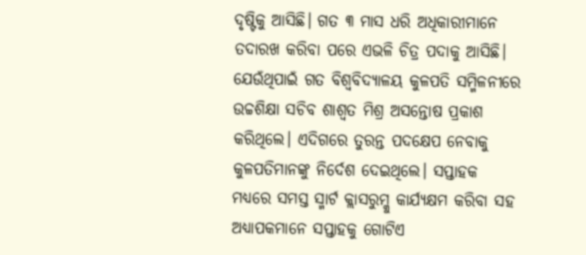ଦୃଷ୍ଟିକୁ ଆସିଛି। ଗତ ୩ ମାସ ଧରି ଅଧିକାରୀମାନେ ତଦାରଖ କରିବା ପରେ ଏଭଳି ଚିତ୍ର ପଦାକୁ ଆସିଛି। ଯେଉଁଥିପାଇଁ ଗତ ବିଶ୍ବବିଦ୍ୟାଳୟ କୁଳପତି ସମ୍ମିଳନୀରେ ଉଚ୍ଚଶିକ୍ଷା ସଚିବ ଶାଶ୍ବତ ମିଶ୍ର ଅସନ୍ତୋଷ ପ୍ରକାଶ କରିଥିଲେ। ଏଦିଗରେ ତୁରନ୍ତ ପଦକ୍ଷେପ ନେବାକୁ କୁଳପତିମାନଙ୍କୁ ନିର୍ଦେଶ ଦେଇଥିଲେ। ସପ୍ତାହକ ମଧ୍ୟରେ ସମସ୍ତ ସ୍ମାର୍ଟ କ୍ଲାସରୁମ୍କୁ କାର୍ଯ୍ୟକ୍ଷମ କରିବା ସହ ଅଧ୍ୟାପକମାନେ ସପ୍ତାହକୁ ଗୋଟିଏ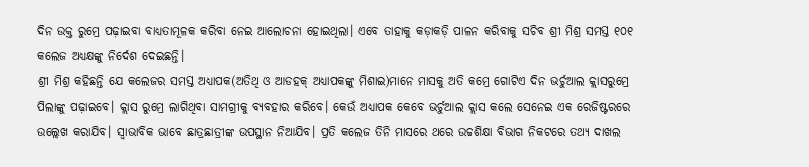ଦିନ ଉକ୍ତ ରୁମ୍ରେ ପଢ଼ାଇବା ବାଧ୍ୟତାମୂଳକ କରିବା ନେଇ ଆଲୋଚନା ହୋଇଥିଲା। ଏବେ ତାହାକୁ କଡ଼ାକଡ଼ି ପାଳନ କରିବାକୁ ସଚିବ ଶ୍ରୀ ମିଶ୍ର ସମସ୍ତ ୧୦୧ କଲେଜ ଅଧ୍ୟକ୍ଷଙ୍କୁ ନିର୍ଦେଶ ଦେଇଛନ୍ତି।
ଶ୍ରୀ ମିଶ୍ର କହିଛନ୍ତି ଯେ କଲେଜର ସମସ୍ତ ଅଧ୍ୟାପକ(ଅତିଥି ଓ ଆଡହକ୍ ଅଧ୍ୟାପକଙ୍କୁ ମିଶାଇ)ମାନେ ମାସକୁ ଅତି କମ୍ରେ ଗୋଟିଏ ଦିନ ଭର୍ଚୁଆଲ କ୍ଲାସରୁମ୍ରେ ପିଲାଙ୍କୁ ପଢ଼ାଇବେ। କ୍ଲାସ ରୁମ୍ରେ ଲାଗିଥିବା ସାମଗ୍ରୀକୁ ବ୍ୟବହାର କରିବେ। କେଉଁ ଅଧ୍ୟାପକ କେବେ ଭର୍ଚୁଆଲ କ୍ଲାସ କଲେ ସେନେଇ ଏକ ରେଜିଷ୍ଟରରେ ଉଲ୍ଲେଖ କରାଯିବ। ସ୍ବାଭାବିକ ଭାବେ ଛାତ୍ରଛାତ୍ରୀଙ୍କ ଉପସ୍ଥାନ ନିଆଯିବ। ପ୍ରତି କଲେଜ ତିନି ମାସରେ ଥରେ ଉଚ୍ଚଶିକ୍ଷା ବିଭାଗ ନିକଟରେ ତଥ୍ୟ ଦାଖଲ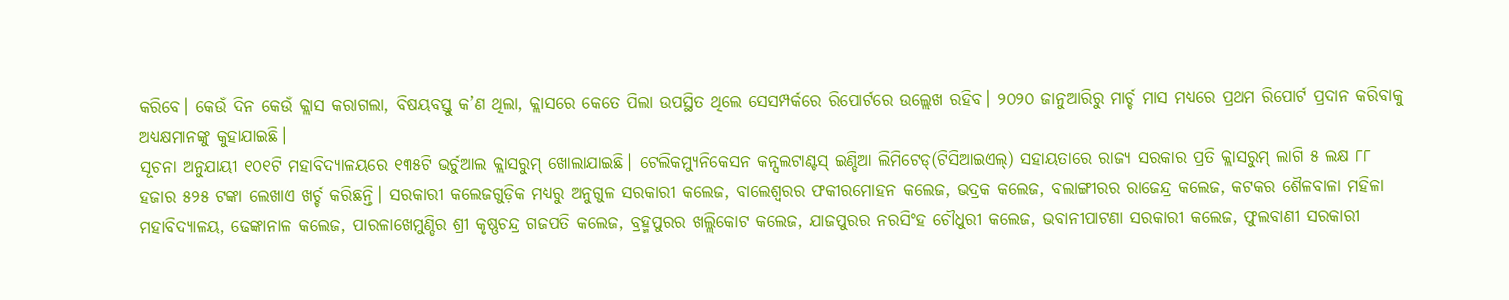କରିବେ। କେଉଁ ଦିନ କେଉଁ କ୍ଲାସ କରାଗଲା, ବିଷୟବସ୍ତୁ କ’ଣ ଥିଲା, କ୍ଲାସରେ କେତେ ପିଲା ଉପସ୍ଥିତ ଥିଲେ ସେସମ୍ପର୍କରେ ରିପୋର୍ଟରେ ଉଲ୍ଲେଖ ରହିବ। ୨୦୨୦ ଜାନୁଆରିରୁ ମାର୍ଚ୍ଚ ମାସ ମଧ୍ୟରେ ପ୍ରଥମ ରିପୋର୍ଟ ପ୍ରଦାନ କରିବାକୁ ଅଧ୍ୟକ୍ଷମାନଙ୍କୁ କୁହାଯାଇଛି।
ସୂଚନା ଅନୁଯାୟୀ ୧୦୧ଟି ମହାବିଦ୍ୟାଳୟରେ ୧୩୫ଟି ଭର୍ଚୁଆଲ କ୍ଲାସରୁମ୍ ଖୋଲାଯାଇଛି। ଟେଲିକମ୍ୟୁନିକେସନ କନ୍ସଲଟାଣ୍ଟସ୍ ଇଣ୍ଡିଆ ଲିମିଟେଡ୍(ଟିସିଆଇଏଲ୍) ସହାୟତାରେ ରାଜ୍ୟ ସରକାର ପ୍ରତି କ୍ଲାସରୁମ୍ ଲାଗି ୫ ଲକ୍ଷ ୮୮ ହଜାର ୫୨୫ ଟଙ୍କା ଲେଖାଏ ଖର୍ଚ୍ଚ କରିଛନ୍ତି। ସରକାରୀ କଲେଜଗୁଡ଼ିକ ମଧ୍ୟରୁ ଅନୁଗୁଳ ସରକାରୀ କଲେଜ, ବାଲେଶ୍ବରର ଫକୀରମୋହନ କଲେଜ, ଭଦ୍ରକ କଲେଜ, ବଲାଙ୍ଗୀରର ରାଜେନ୍ଦ୍ର କଲେଜ, କଟକର ଶୈଳବାଳା ମହିଳା ମହାବିଦ୍ୟାଳୟ, ଢେଙ୍କାନାଳ କଲେଜ, ପାରଳାଖେମୁଣ୍ଡିର ଶ୍ରୀ କୃଷ୍ଣଚନ୍ଦ୍ର ଗଜପତି କଲେଜ, ବ୍ରହ୍ମପୁରର ଖଲ୍ଲିକୋଟ କଲେଜ, ଯାଜପୁରର ନରସିଂହ ଚୌଧୁରୀ କଲେଜ, ଭବାନୀପାଟଣା ସରକାରୀ କଲେଜ, ଫୁଲବାଣୀ ସରକାରୀ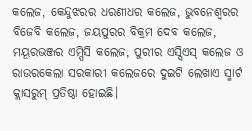କଲେଜ, କେନ୍ଦୁଝରର ଧରଣୀଧର କଲେଜ, ଭୁବନେଶ୍ବରର ବିଜେବି କଲେଜ, ଜୟପୁରର ବିକ୍ରମ ଦେବ କଲେଜ, ମୟୂରଭଞ୍ଜର ଏମ୍ପିସି କଲେଜ, ପୁରୀର ଏସ୍ସିଏସ୍ କଲେଜ ଓ ରାଉରକେଲା ସରକାରୀ କଲେଜରେ ଦୁଇଟି ଲେଖାଏ ସ୍ମାର୍ଟ କ୍ଲାସରୁମ୍ ପ୍ରତିଷ୍ଠା ହୋଇଛି।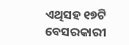ଏଥିସହ ୧୭ଟି ବେସରକାରୀ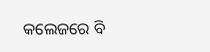କଲେଜରେ ବି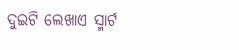ଦୁଇଟି ଲେଖାଏ ସ୍ମାର୍ଟ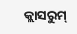କ୍ଲାସରୁମ୍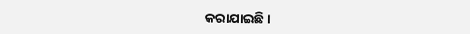କରାଯାଇଛି।